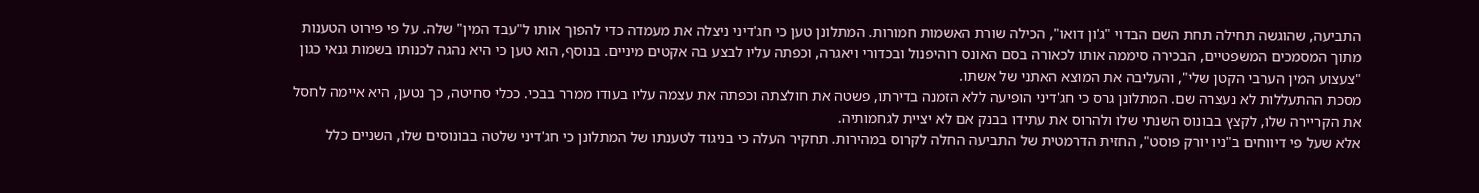התביעה, שהוגשה תחילה תחת השם הבדוי "ג'ון דואו", הכילה שורת האשמות חמורות. המתלונן טען כי חג'דיני ניצלה את מעמדה כדי להפוך אותו ל"עבד המין" שלה. על פי פירוט הטענות מתוך המסמכים המשפטיים, הבכירה סיממה אותו לכאורה בסם האונס רוהיפנול ובכדורי ויאגרה, וכפתה עליו לבצע בה אקטים מיניים. בנוסף, הוא טען כי היא נהגה לכנותו בשמות גנאי כגון "צעצוע המין הערבי הקטן שלי", והעליבה את המוצא האתני של אשתו.
מסכת ההתעללות לא נעצרה שם. המתלונן גרס כי חג'דיני הופיעה ללא הזמנה בדירתו, פשטה את חולצתה וכפתה את עצמה עליו בעודו ממרר בבכי. ככלי סחיטה, כך נטען, היא איימה לחסל את הקריירה שלו, לקצץ בבונוס השנתי שלו ולהרוס את עתידו בבנק אם לא יציית לגחמותיה.
אלא שעל פי דיווחים ב"ניו יורק פוסט", החזית הדרמטית של התביעה החלה לקרוס במהירות. תחקיר העלה כי בניגוד לטענתו של המתלונן כי חג'דיני שלטה בבונוסים שלו, השניים כלל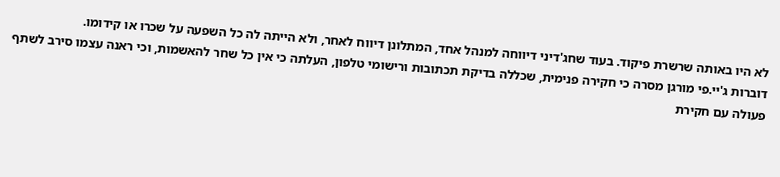לא היו באותה שרשרת פיקוד. בעוד שחג'דיני דיווחה למנהל אחד, המתלונן דיווח לאחר, ולא הייתה לה כל השפעה על שכרו או קידומו.
דוברות ג'יי.פי מורגן מסרה כי חקירה פנימית, שכללה בדיקת תכתובות ורישומי טלפון, העלתה כי אין כל שחר להאשמות, וכי ראנה עצמו סירב לשתף פעולה עם חקירת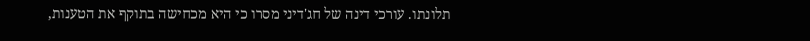תלונתו. עורכי דינה של חג'דיני מסרו כי היא מכחישה בתוקף את הטענות,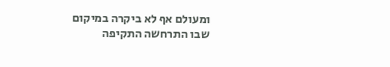ומעולם אף לא ביקרה במיקום שבו התרחשה התקיפה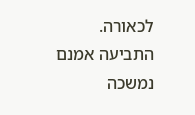לכאורה.
התביעה אמנם נמשכה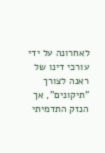לאחרונה על ידי עורכי דינו של ראנה לצורך "תיקונים", אך הנזק התדמיתי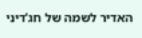האדיר לשמה של חג'דיני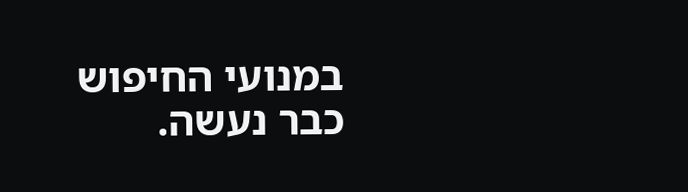במנועי החיפוש כבר נעשה.